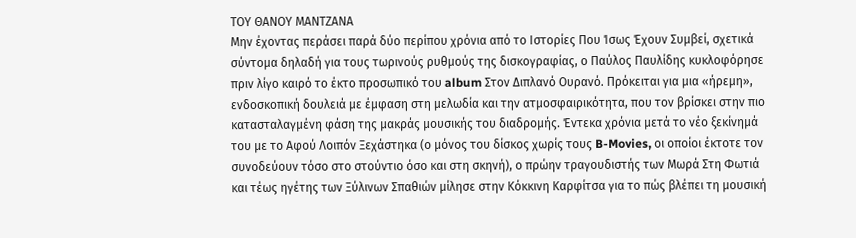ΤΟΥ ΘΑΝΟΥ ΜΑΝΤΖΑΝΑ
Μην έχοντας περάσει παρά δύο περίπου χρόνια από το Ιστορίες Που Ίσως Έχουν Συμβεί, σχετικά σύντομα δηλαδή για τους τωρινούς ρυθμούς της δισκογραφίας, ο Παύλος Παυλίδης κυκλοφόρησε πριν λίγο καιρό το έκτο προσωπικό του album Στον Διπλανό Ουρανό. Πρόκειται για μια «ήρεμη», ενδοσκοπική δουλειά με έμφαση στη μελωδία και την ατμοσφαιρικότητα, που τον βρίσκει στην πιο κατασταλαγμένη φάση της μακράς μουσικής του διαδρομής. Έντεκα χρόνια μετά το νέο ξεκίνημά του με το Αφού Λοιπόν Ξεχάστηκα (ο μόνος του δίσκος χωρίς τους B-Movies, οι οποίοι έκτοτε τον συνοδεύουν τόσο στο στούντιο όσο και στη σκηνή), ο πρώην τραγουδιστής των Μωρά Στη Φωτιά και τέως ηγέτης των Ξύλινων Σπαθιών μίλησε στην Κόκκινη Καρφίτσα για το πώς βλέπει τη μουσική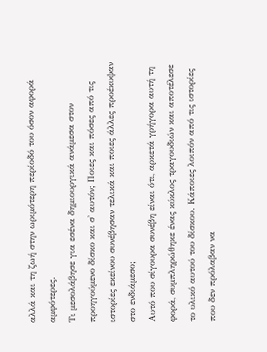αλλά και τη ζωή στην ωριμότερη περίοδό του όσον αφορά αμφότερες.
Τι μεσολάβησε για εσένα δημιουργικά ανάμεσα στον προηγούμενο δίσκο και σ' αυτόν; Ποιες και πόσες από τις ιστορίες εκείνου συνέβησαν τελικά και ποιες άλλες προέκυψαν στο ενδιάμεσο;
Αυτό που σίγουρα συνέβη είναι ότι, αρκετά γρήγορα αυτή τη φορά, συμπληρώθηκε ένας κύκλος τραγουδιών και αποτέλεσε το υλικό αυτού του δίσκου. Κάποιες λοιπόν από τις ιστορίες που δεν πρόλαβαν να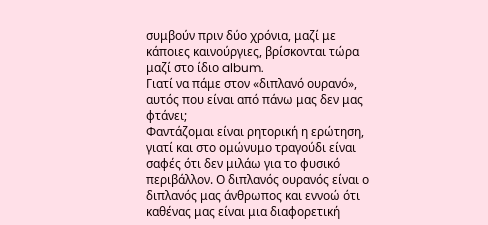συμβούν πριν δύο χρόνια, μαζί με κάποιες καινούργιες, βρίσκονται τώρα μαζί στο ίδιο album.
Γιατί να πάμε στον «διπλανό ουρανό», αυτός που είναι από πάνω μας δεν μας φτάνει;
Φαντάζομαι είναι ρητορική η ερώτηση, γιατί και στο ομώνυμο τραγούδι είναι σαφές ότι δεν μιλάω για το φυσικό περιβάλλον. Ο διπλανός ουρανός είναι ο διπλανός μας άνθρωπος και εννοώ ότι καθένας μας είναι μια διαφορετική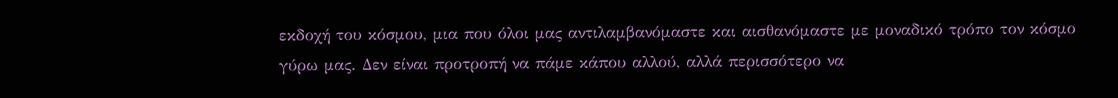εκδοχή του κόσμου, μια που όλοι μας αντιλαμβανόμαστε και αισθανόμαστε με μοναδικό τρόπο τον κόσμο γύρω μας. Δεν είναι προτροπή να πάμε κάπου αλλού, αλλά περισσότερο να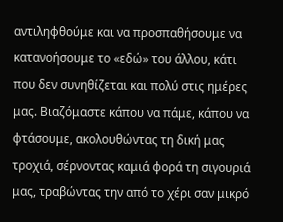αντιληφθούμε και να προσπαθήσουμε να κατανοήσουμε το «εδώ» του άλλου, κάτι που δεν συνηθίζεται και πολύ στις ημέρες μας. Βιαζόμαστε κάπου να πάμε, κάπου να φτάσουμε, ακολουθώντας τη δική μας τροχιά, σέρνοντας καμιά φορά τη σιγουριά μας, τραβώντας την από το χέρι σαν μικρό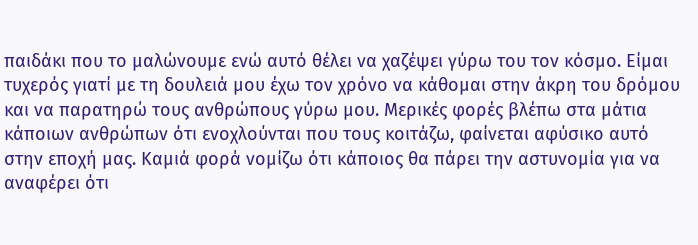παιδάκι που το μαλώνουμε ενώ αυτό θέλει να χαζέψει γύρω του τον κόσμο. Είμαι τυχερός γιατί με τη δουλειά μου έχω τον χρόνο να κάθομαι στην άκρη του δρόμου και να παρατηρώ τους ανθρώπους γύρω μου. Μερικές φορές βλέπω στα μάτια κάποιων ανθρώπων ότι ενοχλούνται που τους κοιτάζω, φαίνεται αφύσικο αυτό στην εποχή μας. Καμιά φορά νομίζω ότι κάποιος θα πάρει την αστυνομία για να αναφέρει ότι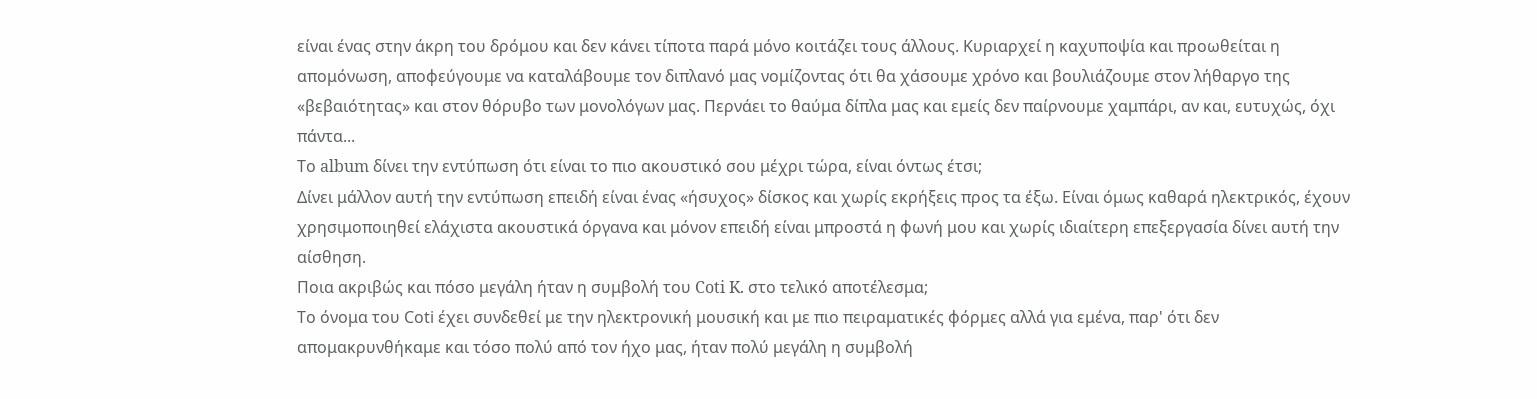είναι ένας στην άκρη του δρόμου και δεν κάνει τίποτα παρά μόνο κοιτάζει τους άλλους. Κυριαρχεί η καχυποψία και προωθείται η απομόνωση, αποφεύγουμε να καταλάβουμε τον διπλανό μας νομίζοντας ότι θα χάσουμε χρόνο και βουλιάζουμε στον λήθαργο της «βεβαιότητας» και στον θόρυβο των μονολόγων μας. Περνάει το θαύμα δίπλα μας και εμείς δεν παίρνουμε χαμπάρι, αν και, ευτυχώς, όχι πάντα...
Το album δίνει την εντύπωση ότι είναι το πιο ακουστικό σου μέχρι τώρα, είναι όντως έτσι;
Δίνει μάλλον αυτή την εντύπωση επειδή είναι ένας «ήσυχος» δίσκος και χωρίς εκρήξεις προς τα έξω. Είναι όμως καθαρά ηλεκτρικός, έχουν χρησιμοποιηθεί ελάχιστα ακουστικά όργανα και μόνον επειδή είναι μπροστά η φωνή μου και χωρίς ιδιαίτερη επεξεργασία δίνει αυτή την αίσθηση.
Ποια ακριβώς και πόσο μεγάλη ήταν η συμβολή του Coti K. στο τελικό αποτέλεσμα;
Το όνομα του Cοti έχει συνδεθεί με την ηλεκτρονική μουσική και με πιο πειραματικές φόρμες αλλά για εμένα, παρ' ότι δεν απομακρυνθήκαμε και τόσο πολύ από τον ήχο μας, ήταν πολύ μεγάλη η συμβολή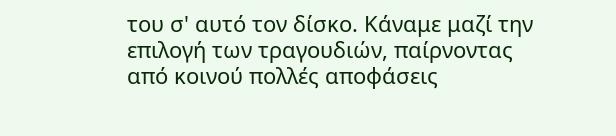του σ' αυτό τον δίσκο. Κάναμε μαζί την επιλογή των τραγουδιών, παίρνοντας από κοινού πολλές αποφάσεις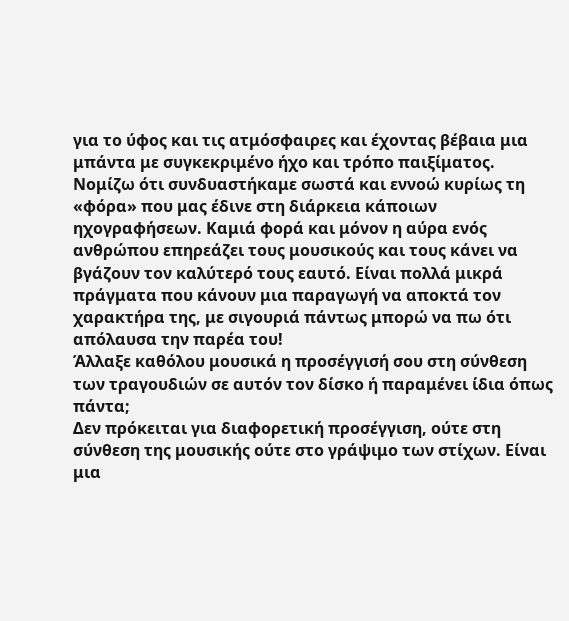για το ύφος και τις ατμόσφαιρες και έχοντας βέβαια μια μπάντα με συγκεκριμένο ήχο και τρόπο παιξίματος. Νομίζω ότι συνδυαστήκαμε σωστά και εννοώ κυρίως τη «φόρα» που μας έδινε στη διάρκεια κάποιων ηχογραφήσεων. Καμιά φορά και μόνον η αύρα ενός ανθρώπου επηρεάζει τους μουσικούς και τους κάνει να βγάζουν τον καλύτερό τους εαυτό. Είναι πολλά μικρά πράγματα που κάνουν μια παραγωγή να αποκτά τον χαρακτήρα της, με σιγουριά πάντως μπορώ να πω ότι απόλαυσα την παρέα του!
Άλλαξε καθόλου μουσικά η προσέγγισή σου στη σύνθεση των τραγουδιών σε αυτόν τον δίσκο ή παραμένει ίδια όπως πάντα;
Δεν πρόκειται για διαφορετική προσέγγιση, ούτε στη σύνθεση της μουσικής ούτε στο γράψιμο των στίχων. Είναι μια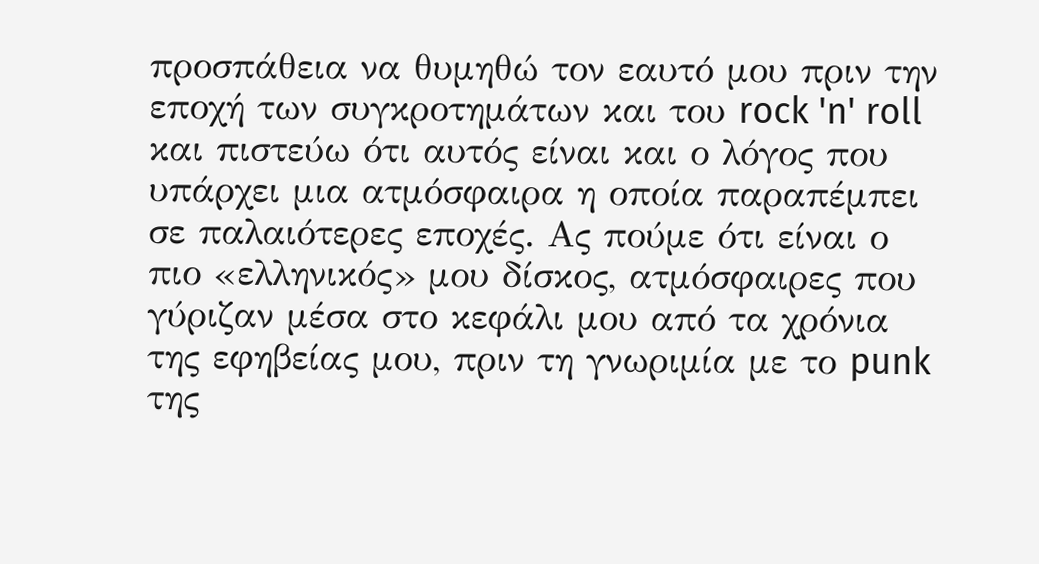προσπάθεια να θυμηθώ τον εαυτό μου πριν την εποχή των συγκροτημάτων και του rock 'n' roll και πιστεύω ότι αυτός είναι και ο λόγος που υπάρχει μια ατμόσφαιρα η οποία παραπέμπει σε παλαιότερες εποχές. Ας πούμε ότι είναι ο πιο «ελληνικός» μου δίσκος, ατμόσφαιρες που γύριζαν μέσα στο κεφάλι μου από τα χρόνια της εφηβείας μου, πριν τη γνωριμία με το punk της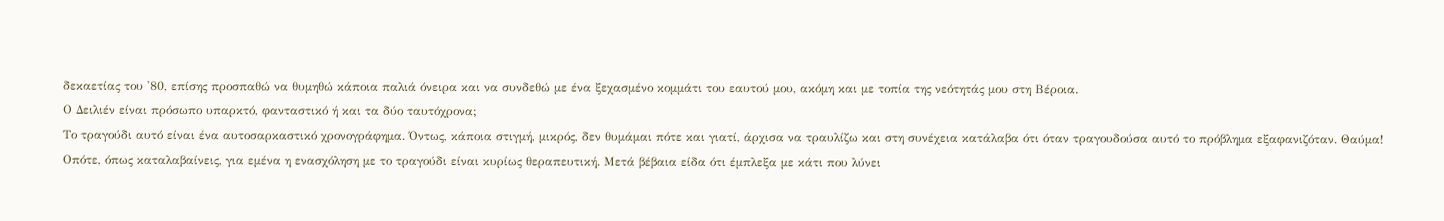δεκαετίας του '80, επίσης προσπαθώ να θυμηθώ κάποια παλιά όνειρα και να συνδεθώ με ένα ξεχασμένο κομμάτι του εαυτού μου, ακόμη και με τοπία της νεότητάς μου στη Βέροια.
Ο Δειλιέν είναι πρόσωπο υπαρκτό, φανταστικό ή και τα δύο ταυτόχρονα;
Το τραγούδι αυτό είναι ένα αυτοσαρκαστικό χρονογράφημα. Όντως, κάποια στιγμή, μικρός, δεν θυμάμαι πότε και γιατί, άρχισα να τραυλίζω και στη συνέχεια κατάλαβα ότι όταν τραγουδούσα αυτό το πρόβλημα εξαφανιζόταν. Θαύμα! Οπότε, όπως καταλαβαίνεις, για εμένα η ενασχόληση με το τραγούδι είναι κυρίως θεραπευτική. Μετά βέβαια είδα ότι έμπλεξα με κάτι που λύνει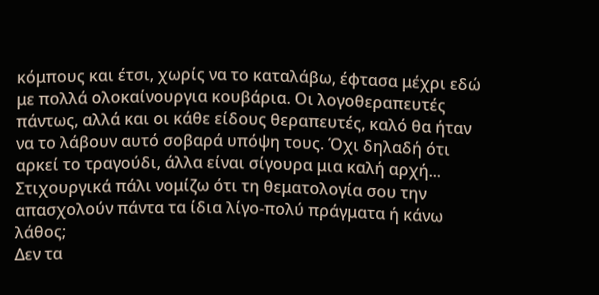κόμπους και έτσι, χωρίς να το καταλάβω, έφτασα μέχρι εδώ με πολλά ολοκαίνουργια κουβάρια. Οι λογοθεραπευτές πάντως, αλλά και οι κάθε είδους θεραπευτές, καλό θα ήταν να το λάβουν αυτό σοβαρά υπόψη τους. Όχι δηλαδή ότι αρκεί το τραγούδι, άλλα είναι σίγουρα μια καλή αρχή...
Στιχουργικά πάλι νομίζω ότι τη θεματολογία σου την απασχολούν πάντα τα ίδια λίγο-πολύ πράγματα ή κάνω λάθος;
Δεν τα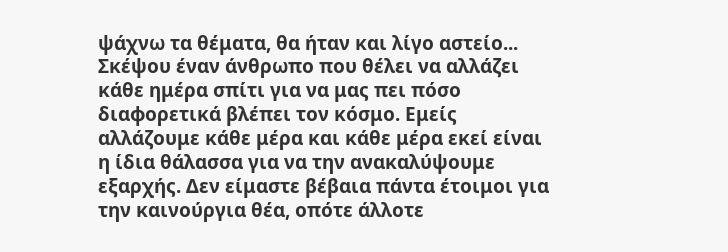ψάχνω τα θέματα, θα ήταν και λίγο αστείο... Σκέψου έναν άνθρωπο που θέλει να αλλάζει κάθε ημέρα σπίτι για να μας πει πόσο διαφορετικά βλέπει τον κόσμο. Εμείς αλλάζουμε κάθε μέρα και κάθε μέρα εκεί είναι η ίδια θάλασσα για να την ανακαλύψουμε εξαρχής. Δεν είμαστε βέβαια πάντα έτοιμοι για την καινούργια θέα, οπότε άλλοτε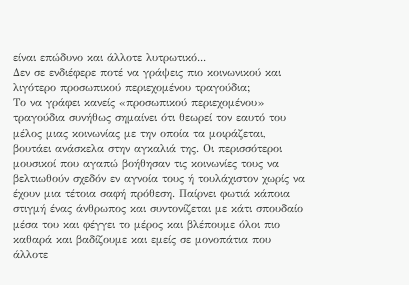είναι επώδυνο και άλλοτε λυτρωτικό...
Δεν σε ενδιέφερε ποτέ να γράψεις πιο κοινωνικού και λιγότερο προσωπικού περιεχομένου τραγούδια;
Το να γράφει κανείς «προσωπικού περιεχομένου» τραγούδια συνήθως σημαίνει ότι θεωρεί τον εαυτό του μέλος μιας κοινωνίας με την οποία τα μοιράζεται, βουτάει ανάσκελα στην αγκαλιά της. Οι περισσότεροι μουσικοί που αγαπώ βοήθησαν τις κοινωνίες τους να βελτιωθούν σχεδόν εν αγνοία τους ή τουλάχιστον χωρίς να έχουν μια τέτοια σαφή πρόθεση. Παίρνει φωτιά κάποια στιγμή ένας άνθρωπος και συντονίζεται με κάτι σπουδαίο μέσα του και φέγγει το μέρος και βλέπουμε όλοι πιο καθαρά και βαδίζουμε και εμείς σε μονοπάτια που άλλοτε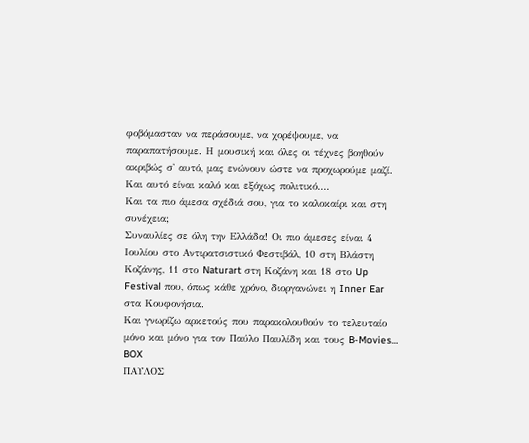φοβόμασταν να περάσουμε, να χορέψουμε, να παραπατήσουμε. Η μουσική και όλες οι τέχνες βοηθούν ακριβώς σ' αυτό, μας ενώνουν ώστε να προχωρούμε μαζί. Και αυτό είναι καλό και εξόχως πολιτικό....
Και τα πιο άμεσα σχέδιά σου, για το καλοκαίρι και στη συνέχεια;
Συναυλίες σε όλη την Ελλάδα! Οι πιο άμεσες είναι 4 Ιουλίου στο Αντιρατσιστικό Φεστιβάλ, 10 στη Βλάστη Κοζάνης, 11 στο Naturart στη Κοζάνη και 18 στο Up Festival που, όπως κάθε χρόνο, διοργανώνει η Inner Ear στα Κουφονήσια.
Και γνωρίζω αρκετούς που παρακολουθούν το τελευταίο μόνο και μόνο για τον Παύλο Παυλίδη και τους B-Movies…
BOX
ΠΑΥΛΟΣ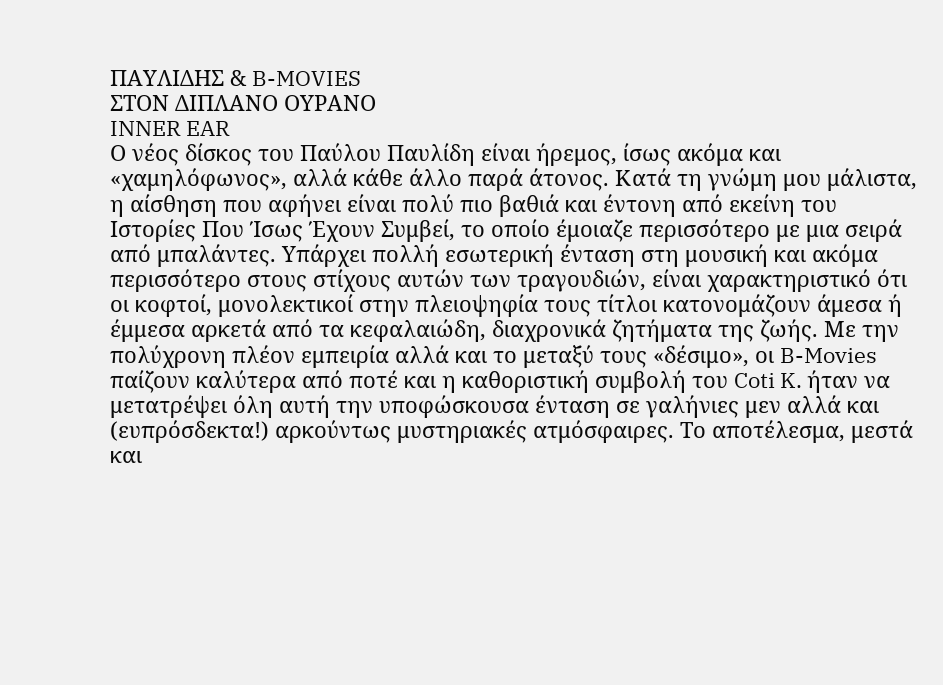ΠΑΥΛΙΔΗΣ & B-MOVIES
ΣΤΟΝ ΔΙΠΛΑΝΟ ΟΥΡΑΝΟ
INNER EAR
Ο νέος δίσκος του Παύλου Παυλίδη είναι ήρεμος, ίσως ακόμα και «χαμηλόφωνος», αλλά κάθε άλλο παρά άτονος. Κατά τη γνώμη μου μάλιστα, η αίσθηση που αφήνει είναι πολύ πιο βαθιά και έντονη από εκείνη του Ιστορίες Που Ίσως Έχουν Συμβεί, το οποίο έμοιαζε περισσότερο με μια σειρά από μπαλάντες. Υπάρχει πολλή εσωτερική ένταση στη μουσική και ακόμα περισσότερο στους στίχους αυτών των τραγουδιών, είναι χαρακτηριστικό ότι οι κοφτοί, μονολεκτικοί στην πλειοψηφία τους τίτλοι κατονομάζουν άμεσα ή έμμεσα αρκετά από τα κεφαλαιώδη, διαχρονικά ζητήματα της ζωής. Με την πολύχρονη πλέον εμπειρία αλλά και το μεταξύ τους «δέσιμο», οι B-Movies παίζουν καλύτερα από ποτέ και η καθοριστική συμβολή του Coti K. ήταν να μετατρέψει όλη αυτή την υποφώσκουσα ένταση σε γαλήνιες μεν αλλά και (ευπρόσδεκτα!) αρκούντως μυστηριακές ατμόσφαιρες. Το αποτέλεσμα, μεστά και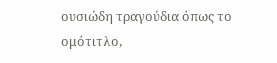ουσιώδη τραγούδια όπως το ομότιτλο,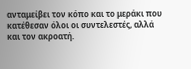ανταμείβει τον κόπο και το μεράκι που κατέθεσαν όλοι οι συντελεστές, αλλά και τον ακροατή.